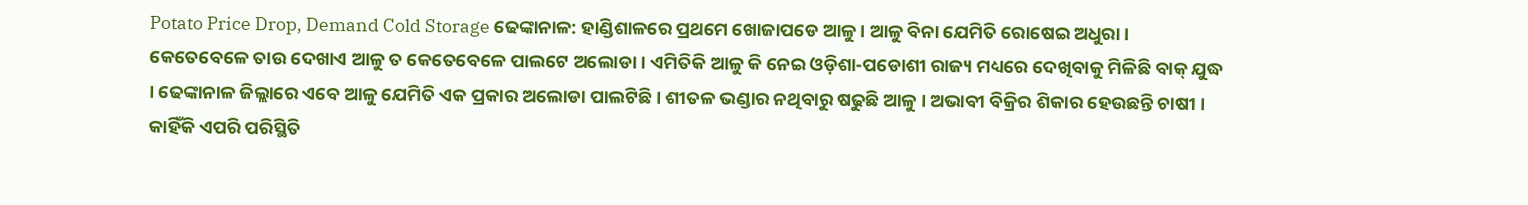Potato Price Drop, Demand Cold Storage ଢେଙ୍କାନାଳ: ହାଣ୍ଡିଶାଳରେ ପ୍ରଥମେ ଖୋଜାପଡେ ଆଳୁ । ଆଳୁ ବିନା ଯେମିତି ରୋଷେଇ ଅଧୁରା । କେତେବେଳେ ତାଉ ଦେଖାଏ ଆଳୁ ତ କେତେବେଳେ ପାଲଟେ ଅଲୋଡା । ଏମିତିକି ଆଳୁ କି ନେଇ ଓଡ଼ିଶା-ପଡୋଶୀ ରାଜ୍ୟ ମଧ୍ୟରେ ଦେଖିବାକୁ ମିଳିଛି ବାକ୍ ଯୁଦ୍ଧ । ଢେଙ୍କାନାଳ ଜିଲ୍ଲାରେ ଏବେ ଆଳୁ ଯେମିତି ଏକ ପ୍ରକାର ଅଲୋଡା ପାଲଟିଛି । ଶୀତଳ ଭଣ୍ଡାର ନଥିବାରୁ ଷଢୁଛି ଆଳୁ । ଅଭାବୀ ବିକ୍ରିର ଶିକାର ହେଉଛନ୍ତି ଚାଷୀ । କାହିଁକି ଏପରି ପରିସ୍ଥିତି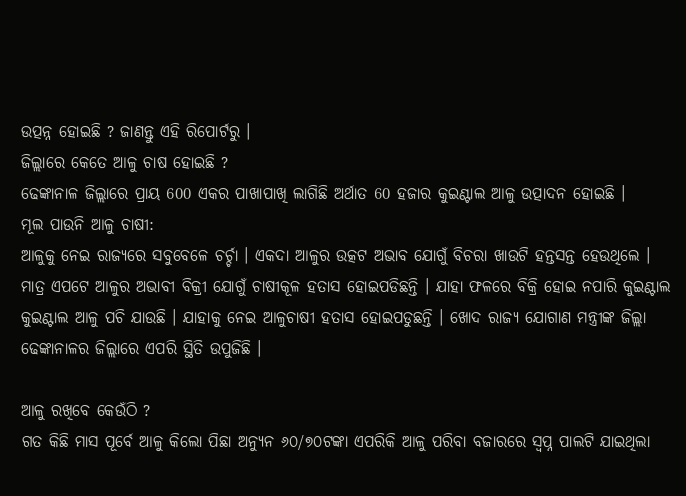ଉତ୍ପନ୍ନ ହୋଇଛି ? ଜାଣନ୍ତୁ ଏହି ରିପୋର୍ଟରୁ ।
ଜିଲ୍ଲାରେ କେତେ ଆଳୁ ଚାଷ ହୋଇଛି ?
ଢେଙ୍କାନାଳ ଜିଲ୍ଲାରେ ପ୍ରାୟ 600 ଏକର ପାଖାପାଖି ଲାଗିଛି ଅର୍ଥାତ 60 ହଜାର କୁଇଣ୍ଟାଲ ଆଳୁ ଉତ୍ପାଦନ ହୋଇଛି ।
ମୂଲ ପାଉନି ଆଳୁ ଚାଷୀ:
ଆଳୁକୁ ନେଇ ରାଜ୍ୟରେ ସବୁବେଳେ ଚର୍ଚ୍ଚା । ଏକଦା ଆଳୁର ଉତ୍କଟ ଅଭାବ ଯୋଗୁଁ ବିଚରା ଖାଉଟି ହନ୍ତସନ୍ତ ହେଉଥିଲେ । ମାତ୍ର ଏପଟେ ଆଳୁର ଅଭାବୀ ବିକ୍ରୀ ଯୋଗୁଁ ଚାଷୀକୂଳ ହତାସ ହୋଇପଡିଛନ୍ତି । ଯାହା ଫଳରେ ବିକ୍ରି ହୋଇ ନପାରି କୁଇଣ୍ଟାଲ କୁଇଣ୍ଟାଲ ଆଳୁ ପଚି ଯାଉଛି । ଯାହାକୁ ନେଇ ଆଳୁଚାଷୀ ହତାସ ହୋଇପଡୁଛନ୍ତି । ଖୋଦ ରାଜ୍ୟ ଯୋଗାଣ ମନ୍ତ୍ରୀଙ୍କ ଜିଲ୍ଲା ଢେଙ୍କାନାଳର ଜିଲ୍ଲାରେ ଏପରି ସ୍ଥିତି ଉପୁଜିଛି ।

ଆଳୁ ରଖିବେ କେଉଁଠି ?
ଗତ କିଛି ମାସ ପୂର୍ବେ ଆଳୁ କିଲୋ ପିଛା ଅନ୍ୟୁନ ୬୦/୭୦ଟଙ୍କା ଏପରିକି ଆଳୁ ପରିବା ବଜାରରେ ସ୍ୱପ୍ନ ପାଲଟି ଯାଇଥିଲା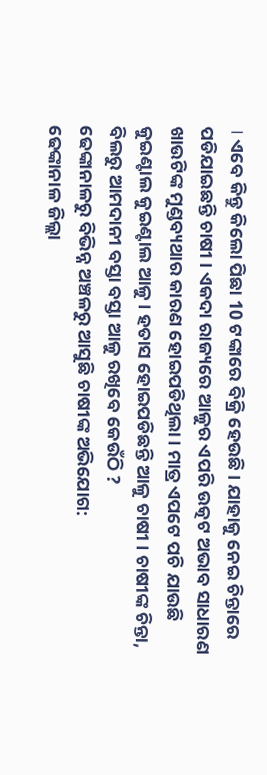। ଏବେ କିନ୍ତୁ କିଲୋ ପିଛା 10 ଟଙ୍କାରେ ବିକ୍ରି ହେଉଛି । ଯାହାକୁ ନେଇ ଚିନ୍ତାରେ ପଡିଯାଇଛନ୍ତି ଚାଷୀ । ଏକଦା ରାଜ୍ୟରେ ଆଳୁର ଏପରି ଉତ୍କଟ ଅଭାବ ସାଧାରଣ ଖାଉଟିଙ୍କ ମୁଣ୍ଡବ୍ୟଥାର କାରଣ ହୋଇପଡିଥିଲା । ମାତ୍ର ଏପଟେ ପଚି ଯାଉଛି କୁଇଣ୍ଟାଲ କୁଇଣ୍ଟାଲ ଆଳୁ । ହତାସ ହୋଇପଡିଛନ୍ତି ଆଳୁ ଚାଷୀ । ଚାଷୀଙ୍କ ଚିନ୍ତା, ବିଲରୁ ଆମଦାନୀ ବସ୍ତା ବସ୍ତା ଆଳୁ ରଖିବେ କେଉଁଠି ?
ଢେଙ୍କାନାଳରୁ ବିଭିନ୍ନ ଅଞ୍ଚଳରୁ ଆସୁଛି ଚାଷୀଙ୍କ ଅଭିଯୋଗ:
ଢେଙ୍କାନାଳ ଜିଲ୍ଲା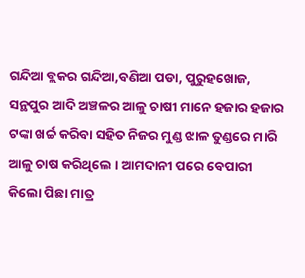ଗନ୍ଦିଆ ବ୍ଲକର ଗନ୍ଦିଆ,ବଣିଆ ପଡା, ପୁରୁହଖୋଜ, ସନ୍ଥପୁର ଆଦି ଅଞ୍ଚଳର ଆଳୁ ଚାଷୀ ମାନେ ହଜାର ହଜାର ଟଙ୍କା ଖର୍ଚ୍ଚ କରିବା ସହିତ ନିଜର ମୁଣ୍ଡ ଝାଳ ତୁଣ୍ଡରେ ମାରି ଆଳୁ ଚାଷ କରିଥିଲେ । ଆମଦାନୀ ପରେ ବେପାରୀ କିଲୋ ପିଛା ମାତ୍ର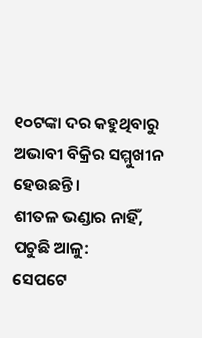୧୦ଟଙ୍କା ଦର କହୁଥିବାରୁ ଅଭାବୀ ବିକ୍ରିର ସମ୍ମୁଖୀନ ହେଉଛନ୍ତି ।
ଶୀତଳ ଭଣ୍ଡାର ନାହିଁ, ପଚୁଛି ଆଳୁ:
ସେପଟେ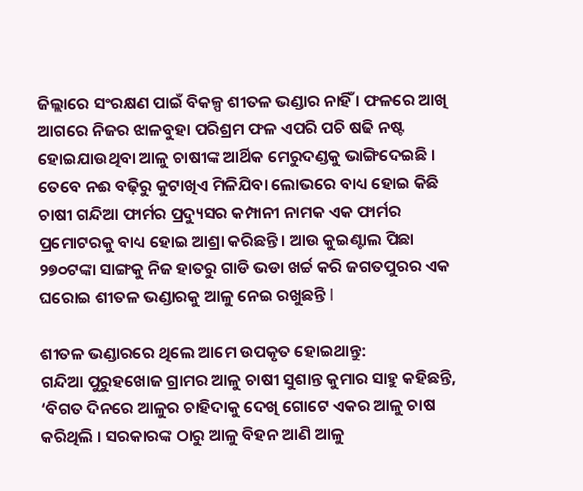ଜିଲ୍ଲାରେ ସଂରକ୍ଷଣ ପାଇଁ ବିକଳ୍ପ ଶୀତଳ ଭଣ୍ଡାର ନାହିଁ । ଫଳରେ ଆଖି ଆଗରେ ନିଜର ଝାଳବୁହା ପରିଶ୍ରମ ଫଳ ଏପରି ପଚି ଷଢି ନଷ୍ଟ ହୋଇଯାଉଥିବା ଆଳୁ ଚାଷୀଙ୍କ ଆର୍ଥିକ ମେରୁଦଣ୍ଡକୁ ଭାଙ୍ଗିଦେଇଛି । ତେବେ ନଈ ବଢ଼ିରୁ କୁଟାଖିଏ ମିଳିଯିବା ଲୋଭରେ ବାଧ୍ୟ ହୋଇ କିଛି ଚାଷୀ ଗନ୍ଦିଆ ଫାର୍ମର ପ୍ରଦ୍ୟୁସର କମ୍ପାନୀ ନାମକ ଏକ ଫାର୍ମର ପ୍ରମୋଟରକୁ ବାଧ୍ୟ ହୋଇ ଆଶ୍ରା କରିଛନ୍ତି । ଆଉ କୁଇଣ୍ଟାଲ ପିଛା ୨୭୦ଟଙ୍କା ସାଙ୍ଗକୁ ନିଜ ହାତରୁ ଗାଡି ଭଡା ଖର୍ଚ୍ଚ କରି ଜଗତପୁରର ଏକ ଘରୋଇ ଶୀତଳ ଭଣ୍ଡାରକୁ ଆଳୁ ନେଇ ରଖୁଛନ୍ତି l

ଶୀତଳ ଭଣ୍ଡାରରେ ଥିଲେ ଆମେ ଉପକୃତ ହୋଇଥାନ୍ତୁ:
ଗନ୍ଦିଆ ପୁରୁହଖୋଜ ଗ୍ରାମର ଆଳୁ ଚାଷୀ ସୁଶାନ୍ତ କୁମାର ସାହୁ କହିଛନ୍ତି, ‘ବିଗତ ଦିନରେ ଆଳୁର ଚାହିଦାକୁ ଦେଖି ଗୋଟେ ଏକର ଆଳୁ ଚାଷ କରିଥିଲି । ସରକାରଙ୍କ ଠାରୁ ଆଳୁ ବିହନ ଆଣି ଆଳୁ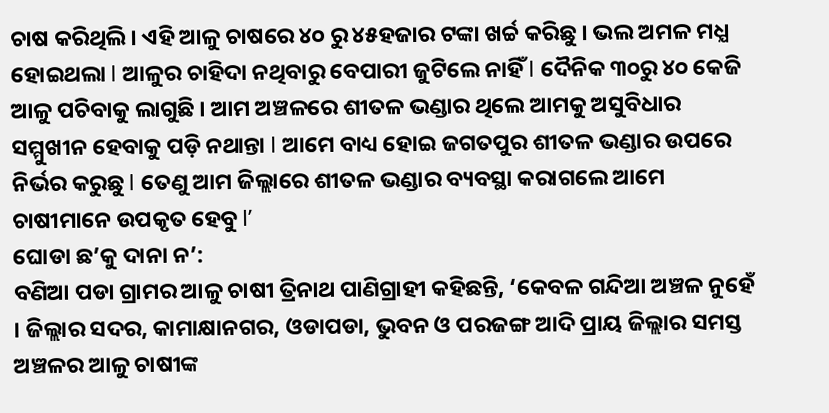ଚାଷ କରିଥିଲି । ଏହି ଆଳୁ ଚାଷରେ ୪୦ ରୁ ୪୫ହଜାର ଟଙ୍କା ଖର୍ଚ୍ଚ କରିଛୁ । ଭଲ ଅମଳ ମଧ୍ଯ ହୋଇଥଲା l ଆଳୁର ଚାହିଦା ନଥିବାରୁ ବେପାରୀ ଜୁଟିଲେ ନାହିଁ l ଦୈନିକ ୩୦ରୁ ୪୦ କେଜି ଆଳୁ ପଚିବାକୁ ଲାଗୁଛି । ଆମ ଅଞ୍ଚଳରେ ଶୀତଳ ଭଣ୍ଡାର ଥିଲେ ଆମକୁ ଅସୁବିଧାର ସମ୍ମୁଖୀନ ହେବାକୁ ପଡ଼ି ନଥାନ୍ତା l ଆମେ ବାଧ୍ୟ ହୋଇ ଜଗତପୁର ଶୀତଳ ଭଣ୍ଡାର ଉପରେ ନିର୍ଭର କରୁଛୁ l ତେଣୁ ଆମ ଜିଲ୍ଲାରେ ଶୀତଳ ଭଣ୍ଡାର ବ୍ୟବସ୍ଥା କରାଗଲେ ଆମେ ଚାଷୀମାନେ ଉପକୃତ ହେବୁ l’
ଘୋଡା ଛ’କୁ ଦାନା ନ’:
ବଣିଆ ପଡା ଗ୍ରାମର ଆଳୁ ଚାଷୀ ତ୍ରିନାଥ ପାଣିଗ୍ରାହୀ କହିଛନ୍ତି, ‘କେବଳ ଗନ୍ଦିଆ ଅଞ୍ଚଳ ନୁହେଁ । ଜିଲ୍ଲାର ସଦର, କାମାକ୍ଷାନଗର, ଓଡାପଡା, ଭୁବନ ଓ ପରଜଙ୍ଗ ଆଦି ପ୍ରାୟ ଜିଲ୍ଲାର ସମସ୍ତ ଅଞ୍ଚଳର ଆଳୁ ଚାଷୀଙ୍କ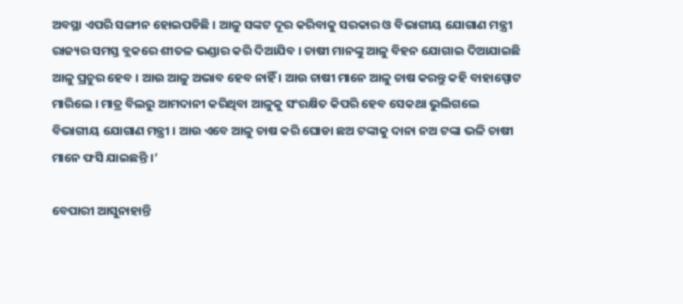ଅବସ୍ଥା ଏପରି ସଙ୍ଗୀନ ହୋଇପଡିଛି । ଆଳୁ ସଙ୍କଟ ଦୂର କରିବାକୁ ସରକାର ଓ ବିଭାଗୀୟ ଯୋଗାଣ ମନ୍ତ୍ରୀ ରାଜ୍ୟର ସମସ୍ତ ବ୍ଲକରେ ଶୀତଳ ଭଣ୍ଡାର କରି ଦିଆଯିବ । ଚାଷୀ ମାନଙ୍କୁ ଆଳୁ ବିହନ ଯୋଗାଇ ଦିଆଯାଇଛି ଆଳୁ ପ୍ରଚୁର ହେବ । ଆଉ ଆଳୁ ଅଭାବ ହେବ ନାହିଁ । ଆଉ ଚାଷୀ ମାନେ ଆଳୁ ଚାଷ କରନ୍ତୁ କହି ବାହାସ୍ପୋଟ ମାରିଲେ । ମାତ୍ର ବିଲରୁ ଆମଦାନୀ କରିଥିବା ଆଳୁକୁ ସଂରକ୍ଷିତ କିପରି ହେବ ସେକଥା ଭୁଲିଗଲେ ବିଭାଗୀୟ ଯୋଗାଣ ମନ୍ତ୍ରୀ । ଆଉ ଏବେ ଆଳୁ ଚାଷ କରି ଘୋଡା ଛଅ ଟଙ୍କାକୁ ଦାନା ନଅ ଟଙ୍କା ଭଳି ଚାଷୀ ମାନେ ଫସି ଯାଇଛନ୍ତି ।’

ବେପାରୀ ଆସୁନାହାନ୍ତି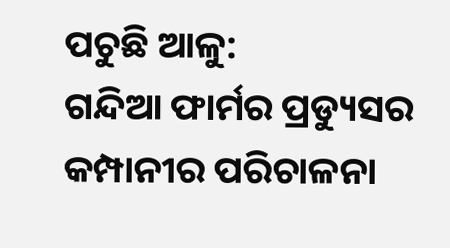ପଚୁଛି ଆଳୁ:
ଗନ୍ଦିଆ ଫାର୍ମର ପ୍ରଡ୍ୟୁସର କମ୍ପାନୀର ପରିଚାଳନା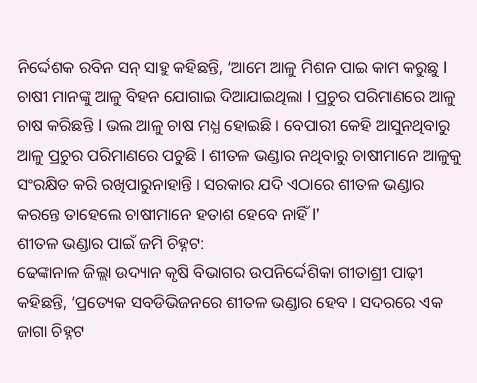ନିର୍ଦ୍ଦେଶକ ରବିନ ସନ୍ ସାହୁ କହିଛନ୍ତି, ‘ଆମେ ଆଳୁ ମିଶନ ପାଇ କାମ କରୁଛୁ l ଚାଷୀ ମାନଙ୍କୁ ଆଳୁ ବିହନ ଯୋଗାଇ ଦିଆଯାଇଥିଲା l ପ୍ରଚୁର ପରିମାଣରେ ଆଳୁ ଚାଷ କରିଛନ୍ତି l ଭଲ ଆଳୁ ଚାଷ ମଧ୍ଯ ହୋଇଛି । ବେପାରୀ କେହି ଆସୁନଥିବାରୁ ଆଳୁ ପ୍ରଚୁର ପରିମାଣରେ ପଚୁଛି l ଶୀତଳ ଭଣ୍ଡାର ନଥିବାରୁ ଚାଷୀମାନେ ଆଳୁକୁ ସଂରକ୍ଷିତ କରି ରଖିପାରୁନାହାନ୍ତି । ସରକାର ଯଦି ଏଠାରେ ଶୀତଳ ଭଣ୍ଡାର କରନ୍ତେ ତାହେଲେ ଚାଷୀମାନେ ହତାଶ ହେବେ ନାହିଁ l’
ଶୀତଳ ଭଣ୍ଡାର ପାଇଁ ଜମି ଚିହ୍ନଟ:
ଢେଙ୍କାନାଳ ଜିଲ୍ଲା ଉଦ୍ୟାନ କୃଷି ବିଭାଗର ଉପନିର୍ଦ୍ଦେଶିକା ଗୀତାଶ୍ରୀ ପାଢ଼ୀ କହିଛନ୍ତି, ‘ପ୍ରତ୍ୟେକ ସବଡିଭିଜନରେ ଶୀତଳ ଭଣ୍ଡାର ହେବ । ସଦରରେ ଏକ ଜାଗା ଚିହ୍ନଟ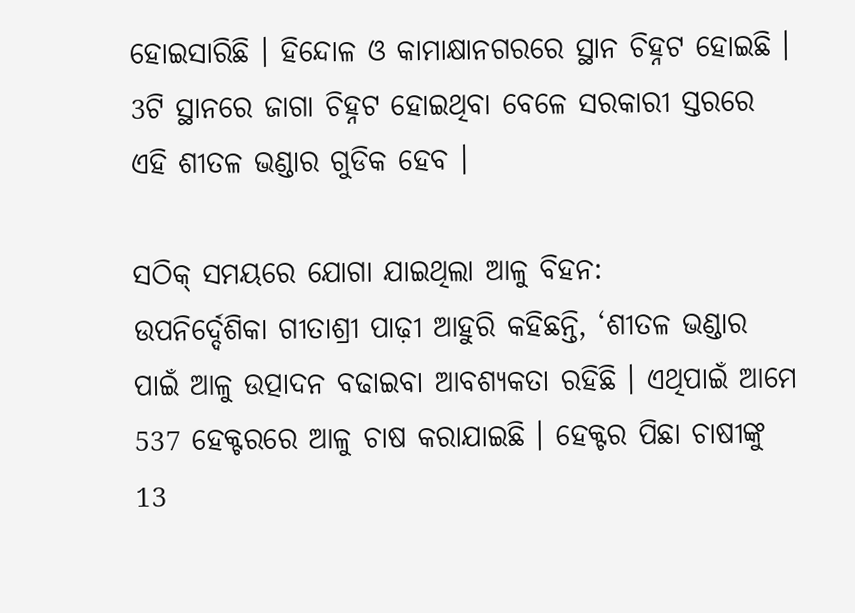ହୋଇସାରିଛି । ହିନ୍ଦୋଳ ଓ କାମାକ୍ଷାନଗରରେ ସ୍ଥାନ ଚିହ୍ନଟ ହୋଇଛି । 3ଟି ସ୍ଥାନରେ ଜାଗା ଚିହ୍ନଟ ହୋଇଥିବା ବେଳେ ସରକାରୀ ସ୍ତରରେ ଏହି ଶୀତଳ ଭଣ୍ଡାର ଗୁଡିକ ହେବ ।

ସଠିକ୍ ସମୟରେ ଯୋଗା ଯାଇଥିଲା ଆଳୁ ବିହନ:
ଉପନିର୍ଦ୍ଦେଶିକା ଗୀତାଶ୍ରୀ ପାଢ଼ୀ ଆହୁରି କହିଛନ୍ତି, ‘ଶୀତଳ ଭଣ୍ଡାର ପାଇଁ ଆଳୁ ଉତ୍ପାଦନ ବଢାଇବା ଆବଶ୍ୟକତା ରହିଛି । ଏଥିପାଇଁ ଆମେ 537 ହେକ୍ଟରରେ ଆଳୁ ଚାଷ କରାଯାଇଛି । ହେକ୍ଟର ପିଛା ଚାଷୀଙ୍କୁ 13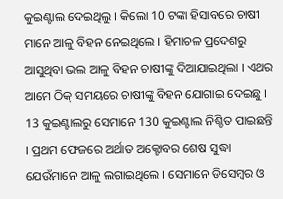କୁଇଣ୍ଟାଲ ଦେଇଥିଲୁ । କିଲୋ 10 ଟଙ୍କା ହିସାବରେ ଚାଷୀ ମାନେ ଆଳୁ ବିହନ ନେଇଥିଲେ । ହିମାଚଳ ପ୍ରଦେଶରୁ ଆସୁଥିବା ଭଲ ଆଳୁ ବିହନ ଚାଷୀଙ୍କୁ ଦିଆଯାଇଥିଲା । ଏଥର ଆମେ ଠିକ୍ ସମୟରେ ଚାଷୀଙ୍କୁ ବିହନ ଯୋଗାଇ ଦେଇଛୁ । 13 କୁଇଣ୍ଟାଲରୁ ସେମାନେ 130 କୁଇଣ୍ଟାଲ ନିଶ୍ଚିତ ପାଇଛନ୍ତି । ପ୍ରଥମ ଫେଜରେ ଅର୍ଥାତ ଅକ୍ଟୋବର ଶେଷ ସୁଦ୍ଧା ଯେଉଁମାନେ ଆଳୁ ଲଗାଇଥିଲେ । ସେମାନେ ଡିସେମ୍ବର ଓ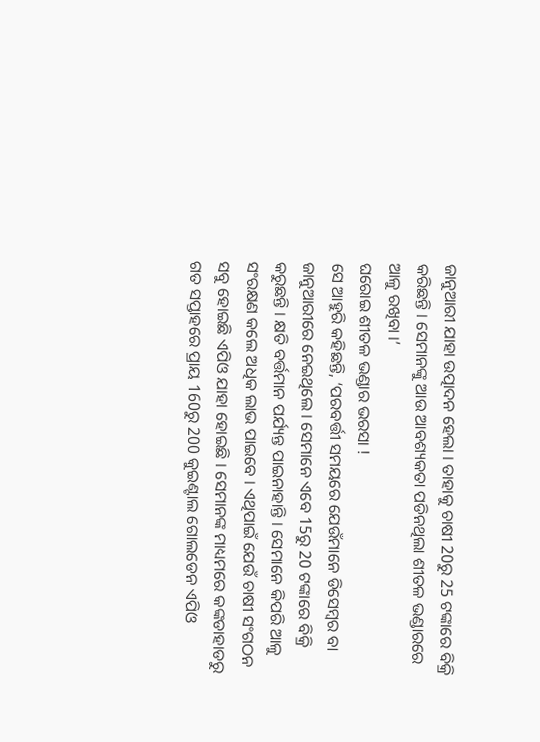ଜାନୁଆରୀ ଯାହା ଉତ୍ପାଦନ ହେଲା । ତାହାକୁ ଚାଷୀ 20ରୁ 25 ଟଙ୍କାରେ ବିକ୍ରି କରିଛନ୍ତି । ସେମାନଙ୍କୁ ଆଉ ଆବଶ୍ୟକତା ପଡିନଥିଲା ଶୀତଳ ଭଣ୍ଡାରରେ ଆଳୁ ରଖିବା ।’
ଘରୋଇ ଶୀତଳ ଭଣ୍ଡାର ଭରସା !
ସେ ଆହୁରି କହିଛନ୍ତି, ‘ପରବର୍ତ୍ତୀ ସମୟରେ ଯେଉଁମାନେ ଡିସେମ୍ବର ବା ଜାନୁଆରୀରେ ନେଇଥିଲେ । ସେମାନେ ଏବେ 15ରୁ 20 ଟଙ୍କାରେ ବିକ୍ରି କରୁଛନ୍ତି । କ୍ଷତି ବର୍ତ୍ତମାନ ପର୍ଯ୍ୟନ୍ତ ପାଇନାହାନ୍ତି । ସେମାନେ କିପରି ଆଳୁ ସଂରକ୍ଷଣ କଲେ ଅଧିକ ଲାଭ ପାଇବେ । ଏଥିପାଇଁ ଯେଉଁ ଚାଷୀ ସଂଗଠନ ସବୁ ହୋଇଛି ଏପିଓ ଯାହା ହୋଇଛି । ସେମାନଙ୍କ ମାଧ୍ୟମରେ କଙ୍କଡାହାଡରୁ ଗତ ସପ୍ତାହରେ ପ୍ରାୟ 160ରୁ 200 କୁଇଣ୍ଟାଲ ଗୋଲଡେନ ଏପିଓ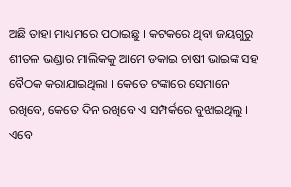ଅଛି ତାହା ମାଧ୍ୟମରେ ପଠାଇଛୁ । କଟକରେ ଥିବା ଜୟଗୁରୁ ଶୀତଳ ଭଣ୍ଡାର ମାଲିକକୁ ଆମେ ଡକାଇ ଚାଷୀ ଭାଇଙ୍କ ସହ ବୈଠକ କରାଯାଇଥିଲା । କେତେ ଟଙ୍କାରେ ସେମାନେ ରଖିବେ, କେତେ ଦିନ ରଖିବେ ଏ ସମ୍ପର୍କରେ ବୁଝାଇଥିଲୁ । ଏବେ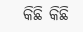କିଛି କିଛି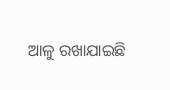ଆଳୁ ରଖାଯାଇଛି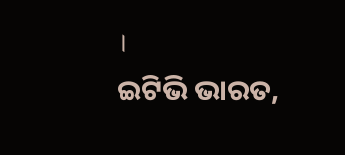।
ଇଟିଭି ଭାରତ,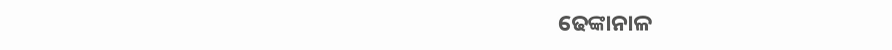ଢେଙ୍କାନାଳ